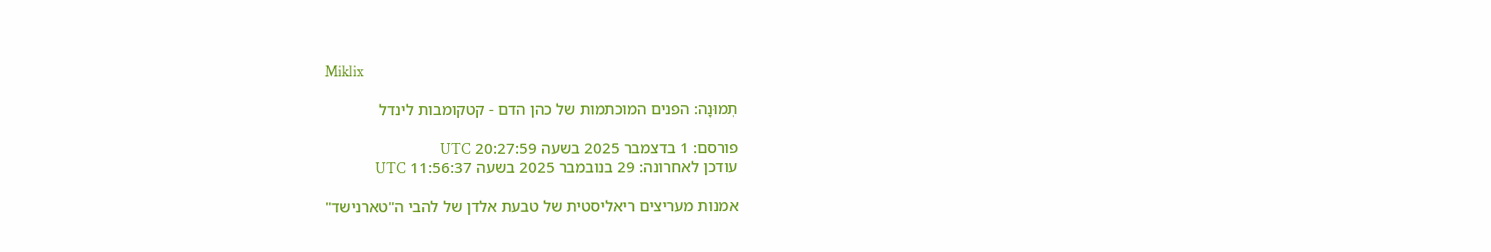Miklix

תְמוּנָה: הפנים המוכתמות של כהן הדם - קטקומבות לינדל

פורסם: 1 בדצמבר 2025 בשעה 20:27:59 UTC
עודכן לאחרונה: 29 בנובמבר 2025 בשעה 11:56:37 UTC

אמנות מעריצים ריאליסטית של טבעת אלדן של להבי ה"טארנישד"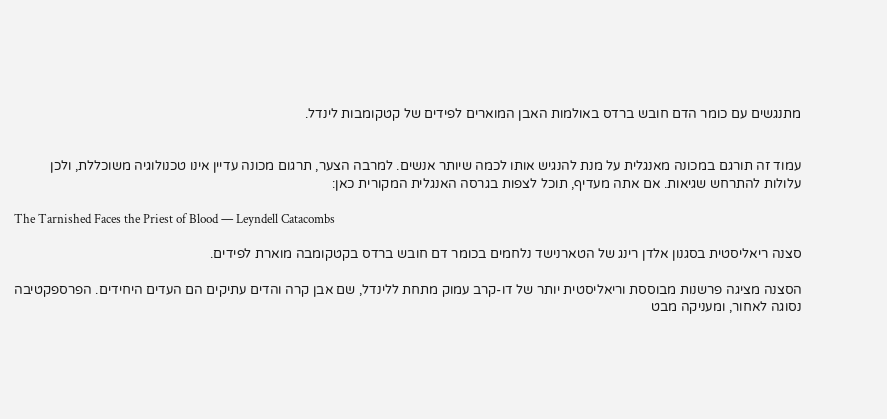מתנגשים עם כומר הדם חובש ברדס באולמות האבן המוארים לפידים של קטקומבות לינדל.


עמוד זה תורגם במכונה מאנגלית על מנת להנגיש אותו לכמה שיותר אנשים. למרבה הצער, תרגום מכונה עדיין אינו טכנולוגיה משוכללת, ולכן עלולות להתרחש שגיאות. אם אתה מעדיף, תוכל לצפות בגרסה האנגלית המקורית כאן:

The Tarnished Faces the Priest of Blood — Leyndell Catacombs

סצנה ריאליסטית בסגנון אלדן רינג של הטארנישד נלחמים בכומר דם חובש ברדס בקטקומבה מוארת לפידים.

הסצנה מציגה פרשנות מבוססת וריאליסטית יותר של דו-קרב עמוק מתחת ללינדל, שם אבן קרה והדים עתיקים הם העדים היחידים. הפרספקטיבה נסוגה לאחור, ומעניקה מבט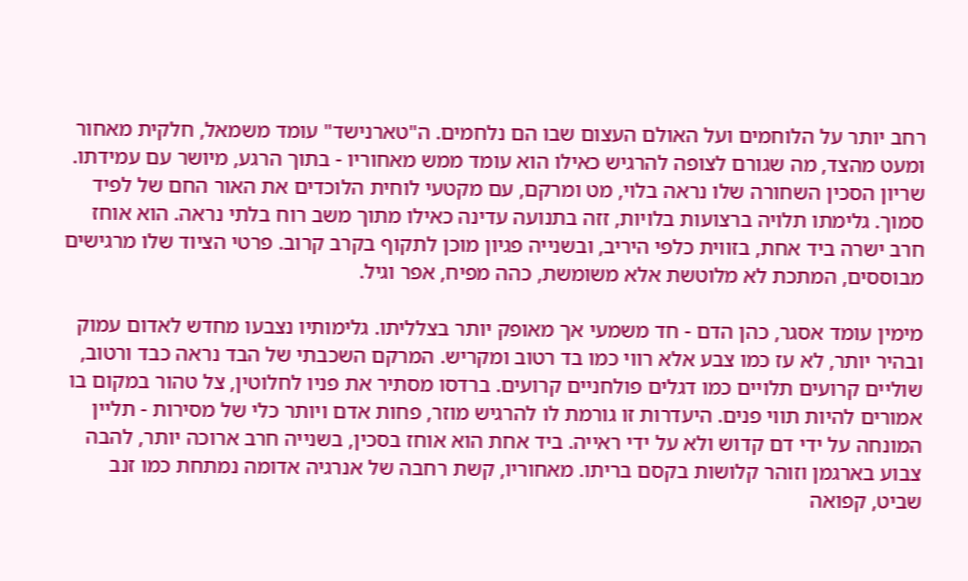רחב יותר על הלוחמים ועל האולם העצום שבו הם נלחמים. ה"טארנישד" עומד משמאל, חלקית מאחור ומעט מהצד, מה שגורם לצופה להרגיש כאילו הוא עומד ממש מאחוריו - בתוך הרגע, מיושר עם עמידתו. שריון הסכין השחורה שלו נראה בלוי, מט ומרקם, עם מקטעי לוחית הלוכדים את האור החם של לפיד סמוך. גלימתו תלויה ברצועות בלויות, זזה בתנועה עדינה כאילו מתוך משב רוח בלתי נראה. הוא אוחז חרב ישרה ביד אחת, בזווית כלפי היריב, ובשנייה פגיון מוכן לתקוף בקרב קרוב. פרטי הציוד שלו מרגישים מבוססים, המתכת לא מלוטשת אלא משומשת, כהה מפיח, אפר וגיל.

מימין עומד אסגר, כהן הדם - חד משמעי אך מאופק יותר בצלליתו. גלימותיו נצבעו מחדש לאדום עמוק ובהיר יותר, לא עז כמו צבע אלא רווי כמו בד רטוב ומקריש. המרקם השכבתי של הבד נראה כבד ורטוב, שוליים קרועים תלויים כמו דגלים פולחניים קרועים. ברדסו מסתיר את פניו לחלוטין, צל טהור במקום בו אמורים להיות תווי פנים. היעדרות זו גורמת לו להרגיש מוזר, פחות אדם ויותר כלי של מסירות - תליין המונחה על ידי דם קדוש ולא על ידי ראייה. ביד אחת הוא אוחז בסכין, בשנייה חרב ארוכה יותר, להבה צבוע בארגמן וזוהר קלושות בקסם בריתו. מאחוריו, קשת רחבה של אנרגיה אדומה נמתחת כמו זנב שביט, קפואה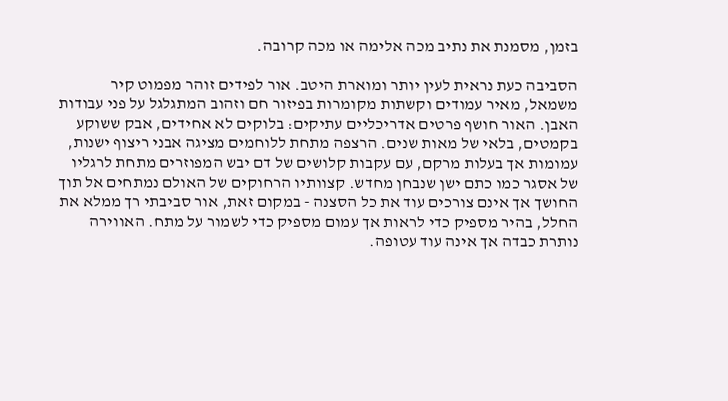בזמן, מסמנת את נתיב מכה אלימה או מכה קרובה.

הסביבה כעת נראית לעין יותר ומוארת היטב. אור לפידים זוהר מפמוט קיר משמאל, מאיר עמודים וקשתות מקומרות בפיזור חם וזהוב המתגלגל על פני עבודות האבן. האור חושף פרטים אדריכליים עתיקים: בלוקים לא אחידים, אבק ששוקע בקמטים, בלאי של מאות שנים. הרצפה מתחת ללוחמים מציגה אבני ריצוף ישנות, עמומות אך בעלות מרקם, עם עקבות קלושים של דם יבש המפוזרים מתחת לרגליו של אסגר כמו כתם ישן שנבחן מחדש. קצוותיו הרחוקים של האולם נמתחים אל תוך החושך אך אינם צורכים עוד את כל הסצנה - במקום זאת, אור סביבתי רך ממלא את החלל, בהיר מספיק כדי לראות אך עמום מספיק כדי לשמור על מתח. האווירה נותרת כבדה אך אינה עוד עטופה.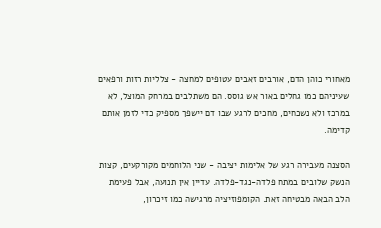מאחורי כוהן הדם, אורבים זאבים עטופים למחצה - צלליות רזות ורפאים שעיניהם כמו גחלים באור אש גוסס. הם משתלבים במרחק המוצל, לא במרכז ולא נשכחים, מחכים לרגע שבו דם יישפך מספיק כדי לזמן אותם קדימה.

הסצנה מעבירה רגע של אלימות יציבה - שני הלוחמים מקורקעים, קצות הנשק שלובים במתח פלדה-נגד-פלדה. עדיין אין תנועה, אבל פעימת הלב הבאה מבטיחה זאת. הקומפוזיציה מרגישה כמו זיכרון,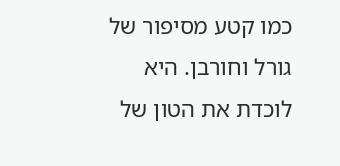כמו קטע מסיפור של גורל וחורבן. היא לוכדת את הטון של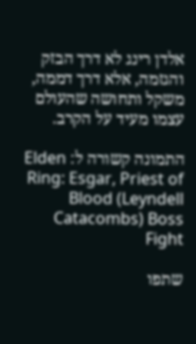אלדן רינג לא דרך הבזק והגזמה, אלא דרך דממה, משקל ותחושה שהעולם עצמו מעיד על הקרב.

התמונה קשורה ל: Elden Ring: Esgar, Priest of Blood (Leyndell Catacombs) Boss Fight

שתפו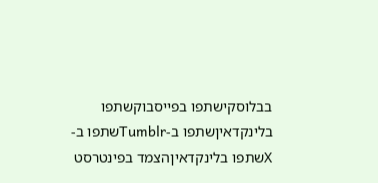בבלוסקישתפו בפייסבוקשתפו בלינקדאיןשתפו ב-Tumblrשתפו ב-Xשתפו בלינקדאיןהצמד בפינטרסט